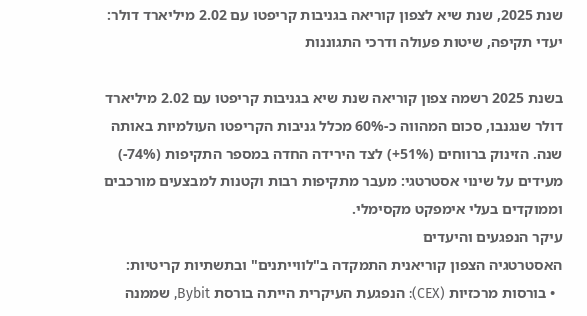שנת 2025, שנת שיא לצפון קוריאה בגניבות קריפטו עם 2.02 מיליארד דולר: יעדי תקיפה, שיטות פעולה ודרכי התגוננות

בשנת 2025 רשמה צפון קוריאה שנת שיא בגניבות קריפטו עם 2.02 מיליארד דולר שנגנבו, סכום המהווה כ-60% מכלל גניבות הקריפטו העולמיות באותה שנה. הזינוק ברווחים (51%+) לצד הירידה החדה במספר התקיפות (74%-) מעידים על שינוי אסטרטגי: מעבר מתקיפות רבות וקטנות למבצעים מורכבים וממוקדים בעלי אימפקט מקסימלי.
עיקר הנפגעים והיעדים
האסטרטגיה הצפון קוריאנית התמקדה ב"לווייתנים" ובתשתיות קריטיות:
  • בורסות מרכזיות (CEX): הנפגעת העיקרית הייתה בורסת Bybit, שממנה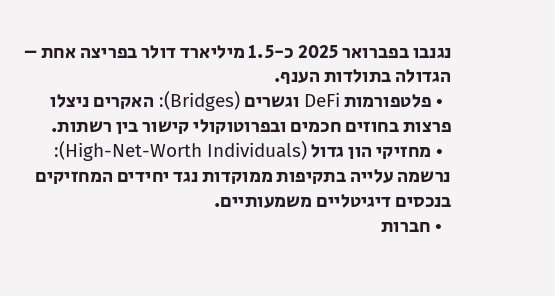נגנבו בפברואר 2025 כ-1.5 מיליארד דולר בפריצה אחת – הגדולה בתולדות הענף.
  • פלטפורמות DeFi וגשרים (Bridges): האקרים ניצלו פרצות בחוזים חכמים ובפרוטוקולי קישור בין רשתות.
  • מחזיקי הון גדול (High-Net-Worth Individuals): נרשמה עלייה בתקיפות ממוקדות נגד יחידים המחזיקים בנכסים דיגיטליים משמעותיים.
  • חברות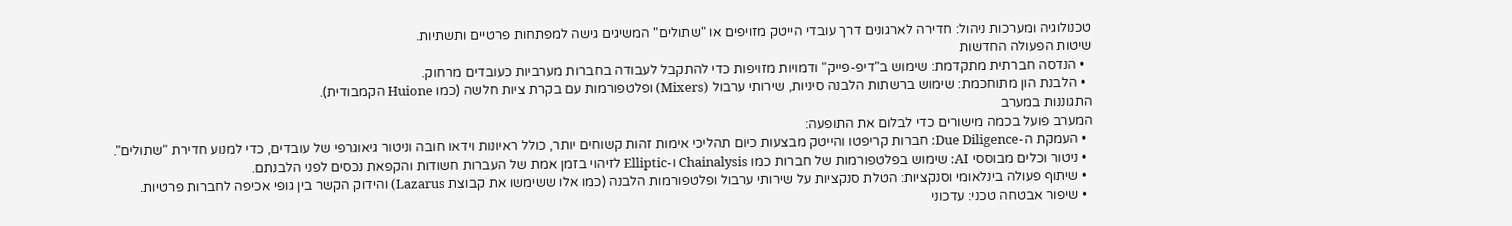טכנולוגיה ומערכות ניהול: חדירה לארגונים דרך עובדי הייטק מזויפים או "שתולים" המשיגים גישה למפתחות פרטיים ותשתיות.
שיטות הפעולה החדשות
  • הנדסה חברתית מתקדמת: שימוש ב"דיפ-פייק" ודמויות מזויפות כדי להתקבל לעבודה בחברות מערביות כעובדים מרחוק.
  • הלבנת הון מתוחכמת: שימוש ברשתות הלבנה סיניות, שירותי ערבול (Mixers) ופלטפורמות עם בקרת ציות חלשה (כמו Huione הקמבודית).
התגוננות במערב
המערב פועל בכמה מישורים כדי לבלום את התופעה:
  • העמקת ה-Due Diligence: חברות קריפטו והייטק מבצעות כיום תהליכי אימות זהות קשוחים יותר, כולל ראיונות וידאו חובה וניטור גיאוגרפי של עובדים, כדי למנוע חדירת "שתולים".
  • ניטור וכלים מבוססי AI: שימוש בפלטפורמות של חברות כמו Chainalysis ו-Elliptic לזיהוי בזמן אמת של העברות חשודות והקפאת נכסים לפני הלבנתם.
  • שיתוף פעולה בינלאומי וסנקציות: הטלת סנקציות על שירותי ערבול ופלטפורמות הלבנה (כמו אלו ששימשו את קבוצת Lazarus) והידוק הקשר בין גופי אכיפה לחברות פרטיות.
  • שיפור אבטחה טכני: עדכוני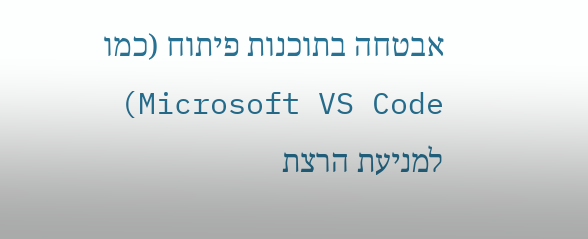אבטחה בתוכנות פיתוח (כמו Microsoft VS Code) למניעת הרצת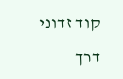קוד זדוני דרך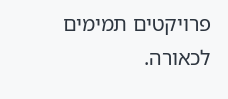פרויקטים תמימים לכאורה.